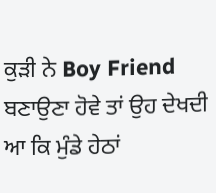ਕੁੜੀ ਨੇ Boy Friend ਬਣਾਉਣਾ ਹੋਵੇ ਤਾਂ ਉਹ ਦੇਖਦੀ ਆ ਕਿ ਮੁੰਡੇ ਹੇਠਾਂ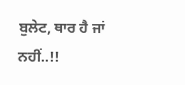ਬੁਲੇਟ, ਥਾਰ ਹੈ ਜਾਂ ਨਹੀਂ..!!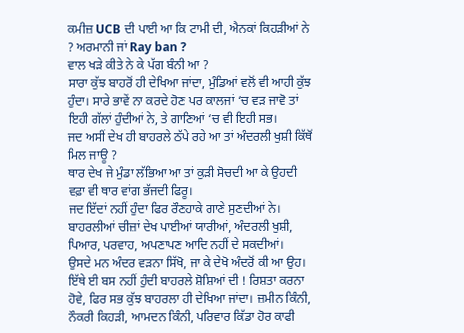ਕਮੀਜ਼ UCB ਦੀ ਪਾਈ ਆ ਕਿ ਟਾਮੀ ਦੀ, ਐਨਕਾਂ ਕਿਹੜੀਆਂ ਨੇ ? ਅਰਮਾਨੀ ਜਾਂ Ray ban ?
ਵਾਲ ਖੜੇ ਕੀਤੇ ਨੇ ਕੇ ਪੱਗ ਬੰਨੀ ਆ ?
ਸਾਰਾ ਕੁੱਝ ਬਾਹਰੋਂ ਹੀ ਦੇਖਿਆ ਜਾਂਦਾ, ਮੁੰਡਿਆਂ ਵਲੋਂ ਵੀ ਆਹੀ ਕੁੱਝ ਹੁੰਦਾ। ਸਾਰੇ ਭਾਵੇਂ ਨਾ ਕਰਦੇ ਹੋਣ ਪਰ ਕਾਲਜਾਂ ‘ਚ ਵੜ ਜਾਵੋ ਤਾਂ ਇਹੀ ਗੱਲਾਂ ਹੁੰਦੀਆਂ ਨੇ, ਤੇ ਗਾਣਿਆਂ ‘ਚ ਵੀ ਇਹੀ ਸਭ।
ਜਦ ਅਸੀਂ ਦੇਖ ਹੀ ਬਾਹਰਲੇ ਠੱਪੇ ਰਹੇ ਆ ਤਾਂ ਅੰਦਰਲੀ ਖੁਸ਼ੀ ਕਿੱਥੋਂ ਮਿਲ ਜਾਊ ?
ਥਾਰ ਦੇਖ ਜੇ ਮੁੰਡਾ ਲੱਭਿਆ ਆ ਤਾਂ ਕੁੜੀ ਸੋਚਦੀ ਆ ਕੇ ਉਹਦੀ ਵਫ਼ਾ ਵੀ ਥਾਰ ਵਾਂਗ ਭੱਜਦੀ ਫਿਰੂ।
ਜਦ ਇੱਦਾਂ ਨਹੀਂ ਹੁੰਦਾ ਫਿਰ ਰੌਣਹਾਕੇ ਗਾਣੇ ਸੁਣਦੀਆਂ ਨੇ।
ਬਾਹਰਲੀਆਂ ਚੀਜ਼ਾਂ ਦੇਖ ਪਾਈਆਂ ਯਾਰੀਆਂ, ਅੰਦਰਲੀ ਖੁਸ਼ੀ, ਪਿਆਰ, ਪਰਵਾਹ, ਅਪਣਾਪਣ ਆਦਿ ਨਹੀਂ ਦੇ ਸਕਦੀਆਂ।
ਉਸਦੇ ਮਨ ਅੰਦਰ ਵੜਨਾ ਸਿੱਖੋ, ਜਾ ਕੇ ਦੇਖੋ ਅੰਦਰੋਂ ਕੀ ਆ ਉਹ।
ਇੱਥੇ ਈ ਬਸ ਨਹੀਂ ਹੁੰਦੀ ਬਾਹਰਲੇ ਸ਼ੋਸ਼ਿਆਂ ਦੀ ! ਰਿਸ਼ਤਾ ਕਰਨਾ ਹੋਵੇ, ਫਿਰ ਸਭ ਕੁੱਝ ਬਾਹਰਲਾ ਹੀ ਦੇਖਿਆ ਜਾਂਦਾ। ਜ਼ਮੀਨ ਕਿੰਨੀ, ਨੌਕਰੀ ਕਿਹੜੀ, ਆਮਦਨ ਕਿੰਨੀ, ਪਰਿਵਾਰ ਕਿੱਡਾ ਹੋਰ ਕਾਫੀ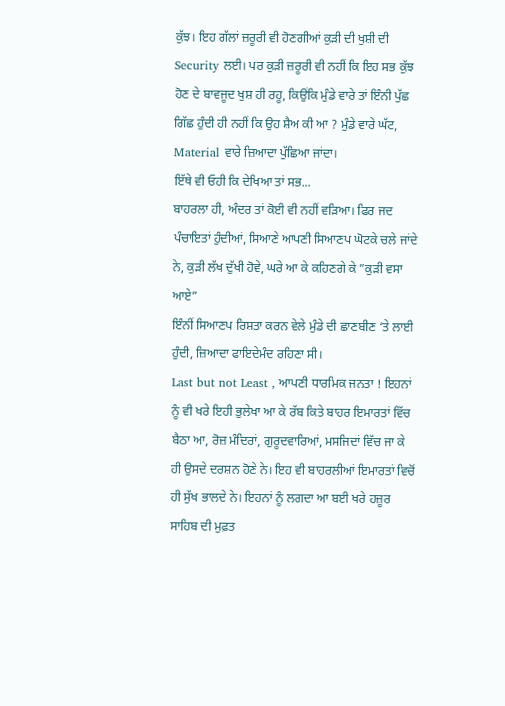ਕੁੱਝ। ਇਹ ਗੱਲਾਂ ਜ਼ਰੂਰੀ ਵੀ ਹੋਣਗੀਆਂ ਕੁੜੀ ਦੀ ਖੁਸ਼ੀ ਦੀ Security ਲਈ। ਪਰ ਕੁੜੀ ਜ਼ਰੂਰੀ ਵੀ ਨਹੀਂ ਕਿ ਇਹ ਸਭ ਕੁੱਝ ਹੋਣ ਦੇ ਬਾਵਜੂਦ ਖੁਸ਼ ਹੀ ਰਹੂ, ਕਿਉਂਕਿ ਮੁੰਡੇ ਵਾਰੇ ਤਾਂ ਇੰਨੀ ਪੁੱਛ ਗਿੱਛ ਹੁੰਦੀ ਹੀ ਨਹੀਂ ਕਿ ਉਹ ਸ਼ੈਅ ਕੀ ਆ ? ਮੁੰਡੇ ਵਾਰੇ ਘੱਟ, Material ਵਾਰੇ ਜ਼ਿਆਦਾ ਪੁੱਛਿਆ ਜਾਂਦਾ।
ਇੱਥੇ ਵੀ ਓਹੀ ਕਿ ਦੇਖਿਆ ਤਾਂ ਸਭ...
ਬਾਹਰਲਾ ਹੀ, ਅੰਦਰ ਤਾਂ ਕੋਈ ਵੀ ਨਹੀਂ ਵੜਿਆ। ਫਿਰ ਜਦ ਪੰਚਾਇਤਾਂ ਹੁੰਦੀਆਂ, ਸਿਆਣੇ ਆਪਣੀ ਸਿਆਣਪ ਘੋਟਕੇ ਚਲੇ ਜਾਂਦੇ ਨੇ, ਕੁੜੀ ਲੱਖ ਦੁੱਖੀ ਹੋਵੇ, ਘਰੇ ਆ ਕੇ ਕਹਿਣਗੇ ਕੇ ”ਕੁੜੀ ਵਸਾ ਆਏ”
ਇੰਨੀਂ ਸਿਆਣਪ ਰਿਸ਼ਤਾ ਕਰਨ ਵੇਲੇ ਮੁੰਡੇ ਦੀ ਛਾਣਬੀਣ ‘ਤੇ ਲਾਈ ਹੁੰਦੀ, ਜ਼ਿਆਦਾ ਫਾਇਦੇਮੰਦ ਰਹਿਣਾ ਸੀ।
Last but not Least , ਆਪਣੀ ਧਾਰਮਿਕ ਜਨਤਾ ! ਇਹਨਾਂ ਨੂੰ ਵੀ ਖਰੇ ਇਹੀ ਭੁਲੇਖਾ ਆ ਕੇ ਰੱਬ ਕਿਤੇ ਬਾਹਰ ਇਮਾਰਤਾਂ ਵਿੱਚ ਬੈਠਾ ਆ, ਰੋਜ਼ ਮੰਦਿਰਾਂ, ਗੁਰੂਦਵਾਰਿਆਂ, ਮਸਜਿਦਾਂ ਵਿੱਚ ਜਾ ਕੇ ਹੀ ਉਸਦੇ ਦਰਸ਼ਨ ਹੋਣੇ ਨੇ। ਇਹ ਵੀ ਬਾਹਰਲੀਆਂ ਇਮਾਰਤਾਂ ਵਿਚੋਂ ਹੀ ਸੁੱਖ ਭਾਲਦੇ ਨੇ। ਇਹਨਾਂ ਨੂੰ ਲਗਦਾ ਆ ਬਈ ਖਰੇ ਹਜ਼ੂਰ ਸਾਹਿਬ ਦੀ ਮੁਫ਼ਤ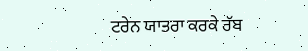ਟਰੇਨ ਯਾਤਰਾ ਕਰਕੇ ਰੱਬ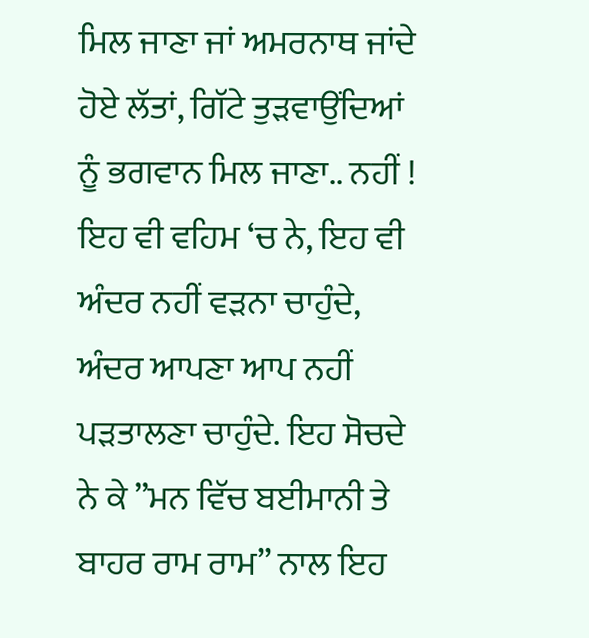ਮਿਲ ਜਾਣਾ ਜਾਂ ਅਮਰਨਾਥ ਜਾਂਦੇ ਹੋਏ ਲੱਤਾਂ, ਗਿੱਟੇ ਤੁੜਵਾਉਂਦਿਆਂ ਨੂੰ ਭਗਵਾਨ ਮਿਲ ਜਾਣਾ.. ਨਹੀਂ ! ਇਹ ਵੀ ਵਹਿਮ ‘ਚ ਨੇ, ਇਹ ਵੀ ਅੰਦਰ ਨਹੀਂ ਵੜਨਾ ਚਾਹੁੰਦੇ, ਅੰਦਰ ਆਪਣਾ ਆਪ ਨਹੀਂ ਪੜਤਾਲਣਾ ਚਾਹੁੰਦੇ. ਇਹ ਸੋਚਦੇ ਨੇ ਕੇ ”ਮਨ ਵਿੱਚ ਬਈਮਾਨੀ ਤੇ ਬਾਹਰ ਰਾਮ ਰਾਮ” ਨਾਲ ਇਹ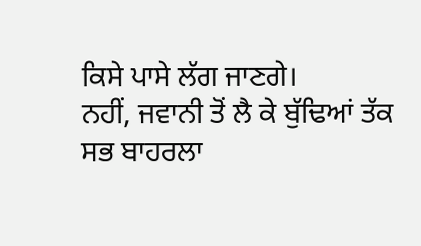ਕਿਸੇ ਪਾਸੇ ਲੱਗ ਜਾਣਗੇ।
ਨਹੀਂ, ਜਵਾਨੀ ਤੋਂ ਲੈ ਕੇ ਬੁੱਢਿਆਂ ਤੱਕ ਸਭ ਬਾਹਰਲਾ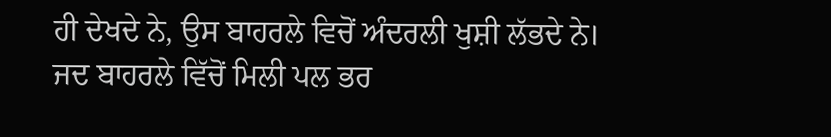ਹੀ ਦੇਖਦੇ ਨੇ, ਉਸ ਬਾਹਰਲੇ ਵਿਚੋਂ ਅੰਦਰਲੀ ਖੁਸ਼ੀ ਲੱਭਦੇ ਨੇ।
ਜਦ ਬਾਹਰਲੇ ਵਿੱਚੋਂ ਮਿਲੀ ਪਲ ਭਰ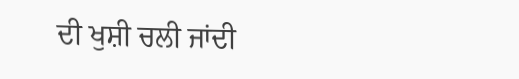ਦੀ ਖੁਸ਼ੀ ਚਲੀ ਜਾਂਦੀ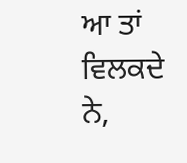ਆ ਤਾਂ ਵਿਲਕਦੇ ਨੇ,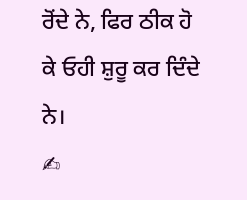ਰੋਂਦੇ ਨੇ, ਫਿਰ ਠੀਕ ਹੋ ਕੇ ਓਹੀ ਸ਼ੁਰੂ ਕਰ ਦਿੰਦੇ ਨੇ।
✍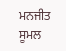ਮਨਜੀਤ ਸੂਮਲ